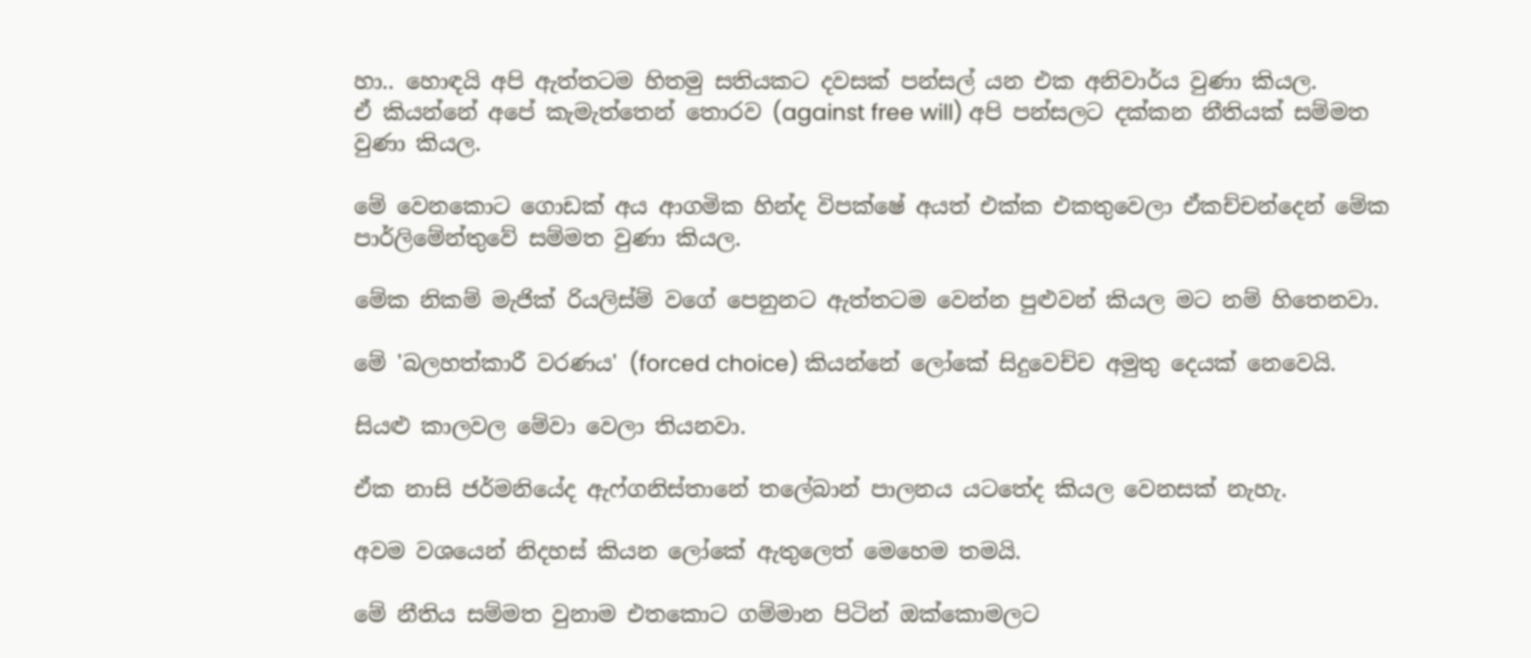හා.. හොඳයි අපි ඇත්තටම හිතමු සතියකට දවසක් පන්සල් යන එක අනිවාර්ය වුණා කියල.
ඒ කියන්නේ අපේ කැමැත්තෙන් තොරව (against free will) අපි පන්සලට දක්කන නීතියක් සම්මත වුණා කියල.

මේ වෙනකොට ගොඩක් අය ආගමික හින්ද විපක්ෂේ අයත් එක්ක එකතුවෙලා ඒකච්චන්දෙන් මේක පාර්ලිමේන්තුවේ සම්මත වුණා කියල.

මේක නිකම් මැජික් රියලිස්ම් වගේ පෙනුනට ඇත්තටම වෙන්න පුළුවන් කියල මට නම් හිතෙනවා.

මේ 'බලහත්කාරී වරණය' (forced choice) කියන්නේ ලෝකේ සිදුවෙච්ච අමුතු දෙයක් නෙවෙයි.

සියළු කාලවල මේවා වෙලා තියනවා.

ඒක නාසි ජර්මනියේද ඇෆ්ගනිස්තානේ තලේබාන් පාලනය යටතේද කියල වෙනසක් නැහැ.

අවම වශයෙන් නිදහස් කියන ලෝකේ ඇතුලෙත් මෙහෙම තමයි.

මේ නීතිය සම්මත වුනාම එතකොට ගම්මාන පිටින් ඔක්කොමලට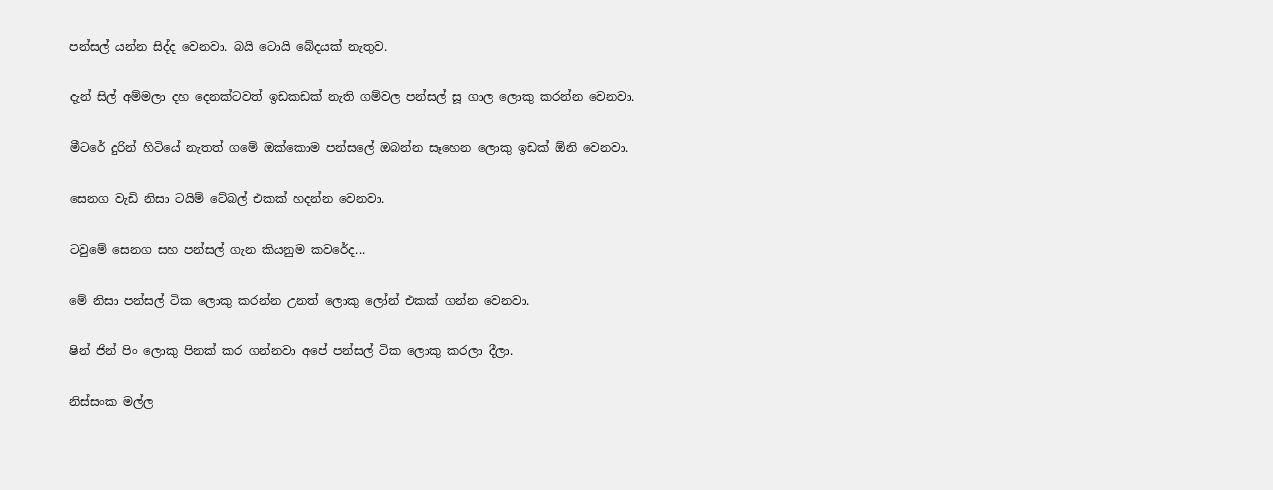පන්සල් යන්න සිද්ද වෙනවා. බයි ටොයි බේදයක් නැතුව.

දැන් සිල් අම්මලා දහ දෙනක්ටවත් ඉඩකඩක් නැති ගම්වල පන්සල් සූ ගාල ලොකු කරන්න වෙනවා.

මීටරේ දුරින් හිටියේ නැතත් ගමේ ඔක්කොම පන්සලේ ඔබන්න සෑහෙන ලොකු ඉඩක් ඕනි වෙනවා.

සෙනග වැඩි නිසා ටයිම් ටේබල් එකක් හදන්න වෙනවා.

ටවුමේ සෙනග සහ පන්සල් ගැන කියනුම කවරේද...

මේ නිසා පන්සල් ටික ලොකු කරන්න උනත් ලොකු ලෝන් එකක් ගන්න වෙනවා.

ෂින් ජින් පිං ලොකු පිනක් කර ගන්නවා අපේ පන්සල් ටික ලොකු කරලා දීලා.

නිස්සංක මල්ල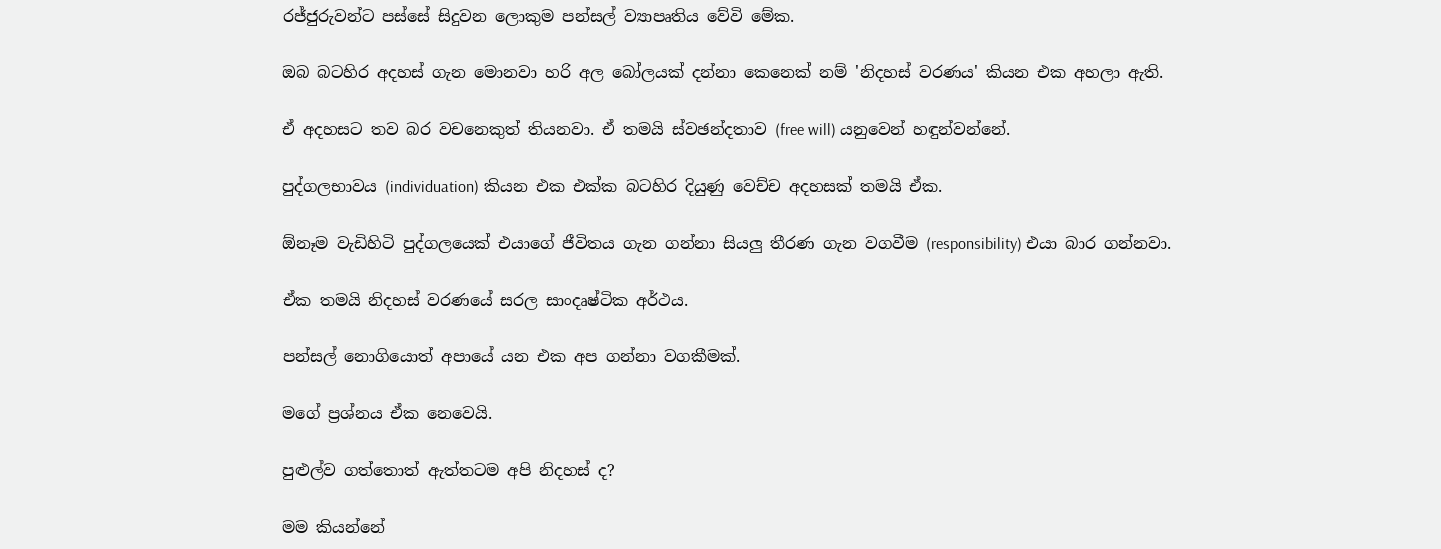රජ්ජුරුවන්ට පස්සේ සිදුවන ලොකුම පන්සල් ව්‍යාපෘතිය වේවි මේක.

ඔබ බටහිර අදහස් ගැන මොනවා හරි අල බෝලයක් දන්නා කෙනෙක් නම් 'නිදහස් වරණය' කියන එක අහලා ඇති.

ඒ අදහසට තව බර වචනෙකුත් තියනවා. ඒ තමයි ස්වඡන්දතාව (free will) යනුවෙන් හඳුන්වන්නේ.

පුද්ගලභාවය (individuation) කියන එක එක්ක බටහිර දියුණු වෙච්ච අදහසක් තමයි ඒක.

ඕනෑම වැඩිහිටි පුද්ගලයෙක් එයාගේ ජීවිතය ගැන ගන්නා සියලු තීරණ ගැන වගවීම (responsibility) එයා බාර ගන්නවා.

ඒක තමයි නිදහස් වරණයේ සරල සාංදෘෂ්ටික අර්ථය.

පන්සල් නොගියොත් අපායේ යන එක අප ගන්නා වගකීමක්.

මගේ ප්‍රශ්නය ඒක නෙවෙයි.

පුළුල්ව ගත්තොත් ඇත්තටම අපි නිදහස් ද?

මම කියන්නේ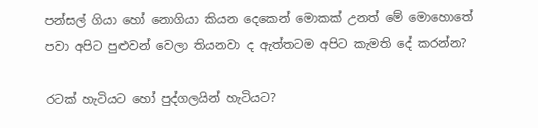පන්සල් ගියා හෝ නොගියා කියන දෙකෙන් මොකක් උනත් මේ මොහොතේ පවා අපිට පුළුවන් වෙලා තියනවා ද ඇත්තටම අපිට කැමති දේ කරන්න?

රටක් හැටියට හෝ පුද්ගලයින් හැටියට?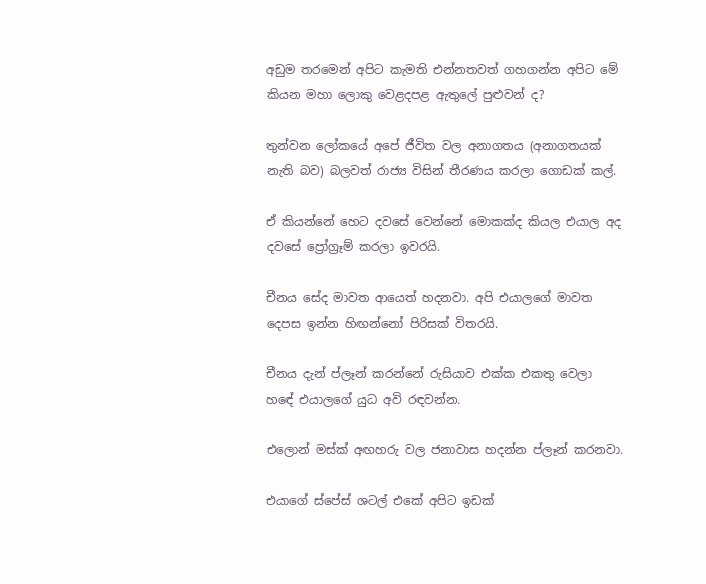අඩුම තරමෙන් අපිට කැමති එන්නතවත් ගහගන්න අපිට මේ කියන මහා ලොකු වෙළදපළ ඇතුලේ පුළුවන් ද?

තුන්වන ලෝකයේ අපේ ජීවිත වල අනාගතය (අනාගතයක් නැති බව) බලවත් රාජ්‍ය විසින් තීරණය කරලා ගොඩක් කල්.

ඒ කියන්නේ හෙට දවසේ වෙන්නේ මොකක්ද කියල එයාල අද දවසේ ප්‍රෝග්‍රෑම් කරලා ඉවරයි.

චීනය සේද මාවත ආයෙත් හදනවා. අපි එයාලගේ මාවත දෙපස ඉන්න හිඟන්නෝ පිරිසක් විතරයි.

චීනය දැන් ප්ලෑන් කරන්නේ රුසියාව එක්ක එකතු වෙලා හඳේ එයාලගේ යුධ අවි රඳවන්න.

එලොන් මස්ක් අඟහරු වල ජනාවාස හදන්න ප්ලෑන් කරනවා.

එයාගේ ස්පේස් ශටල් එකේ අපිට ඉඩක්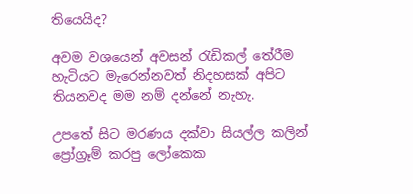තියෙයිද?

අවම වශයෙන් අවසන් රැඩිකල් තේරීම හැටියට මැරෙන්නවත් නිදහසක් අපිට තියනවද මම නම් දන්නේ නැහැ.

උපතේ සිට මරණය දක්වා සියල්ල කලින් ප්‍රෝග්‍රෑම් කරපු ලෝකෙක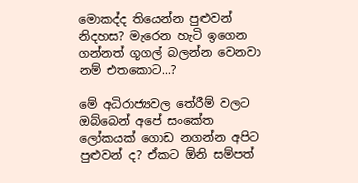මොකද්ද තියෙන්න පුළුවන් නිදහස? මැරෙන හැටි ඉගෙන ගන්නත් ගූගල් බලන්න වෙනවා නම් එතකොට...?

මේ අධිරාජ්‍යවල තේරීම් වලට ඔබ්බෙන් අපේ සංකේත ලෝකයක් ගොඩ නගන්න අපිට පුළුවන් ද? ඒකට ඕනි සම්පත්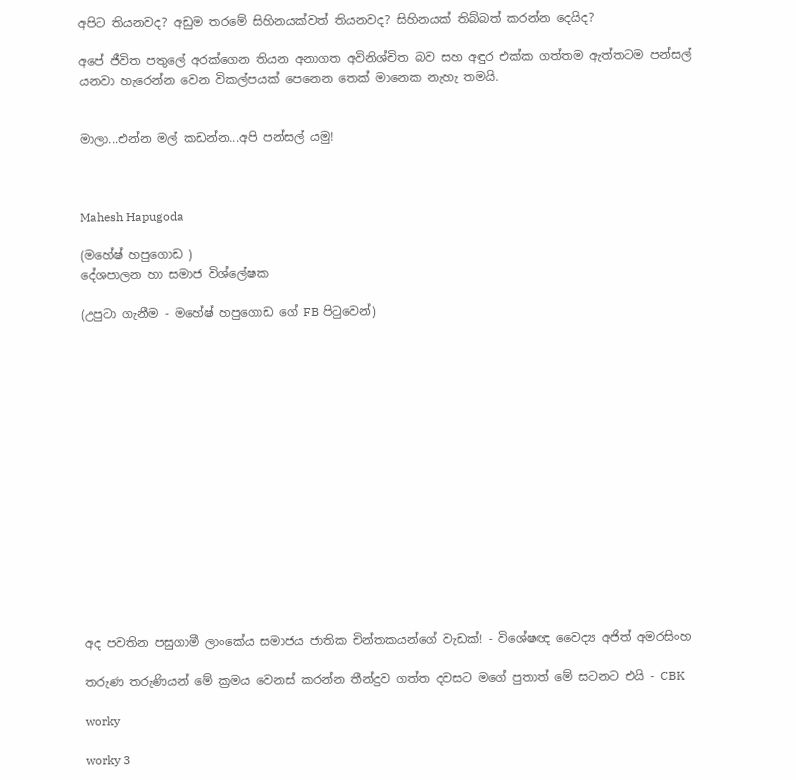අපිට තියනවද? අඩුම තරමේ සිහිනයක්වත් තියනවද? සිහිනයක් තිබ්බත් කරන්න දෙයිද?

අපේ ජීවිත පතුලේ අරක්ගෙන තියන අනාගත අවිනිශ්චිත බව සහ අඳුර එක්ක ගත්තම ඇත්තටම පන්සල් යනවා හැරෙන්න වෙන විකල්පයක් පෙනෙන තෙක් මානෙක නැහැ තමයි.


මාලා...එන්න මල් කඩන්න...අපි පන්සල් යමු!



Mahesh Hapugoda

(මහේෂ් හපුගොඩ )
දේශපාලන හා සමාජ විශ්ලේෂක

(උපුටා ගැනීම - මහේෂ් හපුගොඩ ගේ FB පිටුවෙන්)
















අද පවතින පසුගාමී ලාංකේය සමාජය ජාතික චින්තකයන්ගේ වැඩක්! - විශේෂඥ වෛද්‍ය අජිත් අමරසිංහ

තරුණ තරුණියන් මේ ක්‍රමය වෙනස් කරන්න තීන්දුව ගත්ත දවසට මගේ පුතාත් මේ සටනට එයි - CBK

worky

worky 3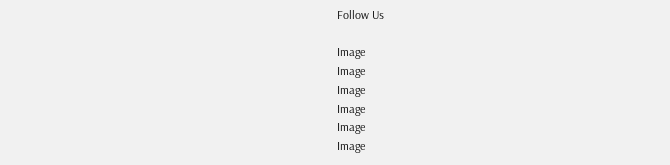Follow Us

Image
Image
Image
Image
Image
Image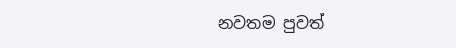නවතම පුවත්